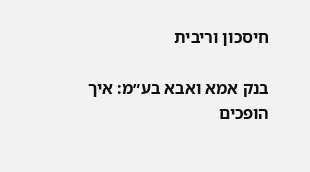חיסכון וריבית

בנק אמא ואבא בע״מ: איך הופכים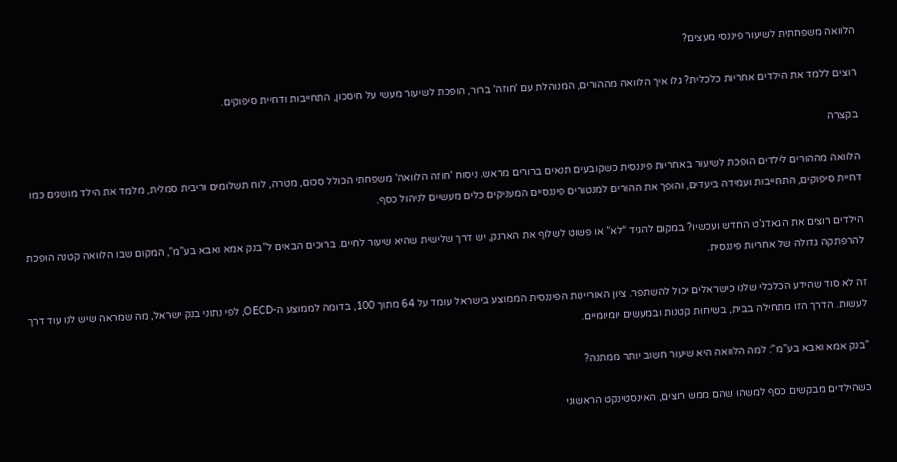הלוואה משפחתית לשיעור פיננסי מעצים?

רוצים ללמד את הילדים אחריות כלכלית? גלו איך הלוואה מההורים, המנוהלת עם 'חוזה' ברור, הופכת לשיעור מעשי על חיסכון, התחייבות ודחיית סיפוקים.

בקצרה

הלוואה מההורים לילדים הופכת לשיעור באחריות פיננסית כשקובעים תנאים ברורים מראש. ניסוח 'חוזה הלוואה' משפחתי הכולל סכום, מטרה, לוח תשלומים וריבית סמלית, מלמד את הילד מושגים כמו דחיית סיפוקים, התחייבות ועמידה ביעדים, והופך את ההורים למנטורים פיננסיים המעניקים כלים מעשיים לניהול כסף.

הילדים רוצים את הגאדג’ט החדש ועכשיו? במקום להגיד “לא” או פשוט לשלוף את הארנק, יש דרך שלישית שהיא שיעור לחיים. ברוכים הבאים ל”בנק אמא ואבא בע”מ”, המקום שבו הלוואה קטנה הופכת להרפתקה גדולה של אחריות פיננסית.

זה לא סוד שהידע הכלכלי שלנו כישראלים יכול להשתפר. ציון האוריינות הפיננסית הממוצע בישראל עומד על 64 מתוך 100, בדומה לממוצע ה-OECD, לפי נתוני בנק ישראל, מה שמראה שיש לנו עוד דרך לעשות. הדרך הזו מתחילה בבית, בשיחות קטנות ובמעשים יומיומיים.

”בנק אמא ואבא בע”מ”: למה הלוואה היא שיעור חשוב יותר ממתנה?

כשהילדים מבקשים כסף למשהו שהם ממש רוצים, האינסטינקט הראשוני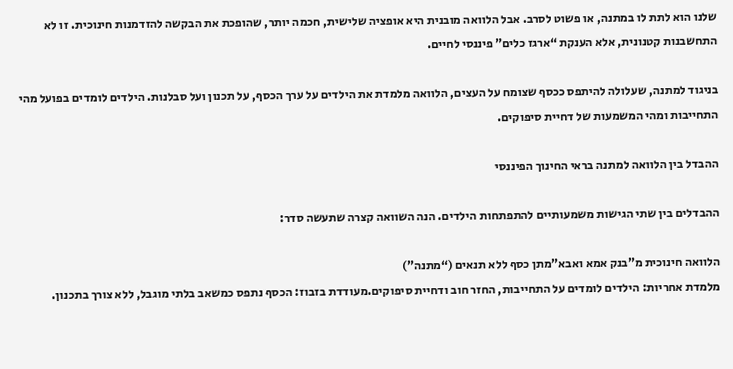שלנו הוא לתת לו במתנה, או פשוט לסרב. אבל הלוואה מובנית היא אופציה שלישית, חכמה יותר, שהופכת את הבקשה להזדמנות חינוכית. זו לא התחשבנות קטנונית, אלא הענקת “ארגז כלים” פיננסי לחיים.

בניגוד למתנה, שעלולה להיתפס ככסף שצומח על העצים, הלוואה מלמדת את הילדים על ערך הכסף, על תכנון ועל סבלנות. הילדים לומדים בפועל מהי התחייבות ומהי המשמעות של דחיית סיפוקים.

ההבדל בין הלוואה למתנה בראי החינוך הפיננסי

ההבדלים בין שתי הגישות משמעותיים להתפתחות הילדים. הנה השוואה קצרה שתעשה סדר:

הלוואה חינוכית מ”בנק אמא ואבא”מתן כסף ללא תנאים (“מתנה”)
מלמדת אחריות: הילדים לומדים על התחייבות, החזר חוב ודחיית סיפוקים.מעודדת בזבוז: הכסף נתפס כמשאב בלתי מוגבל, ללא צורך בתכנון.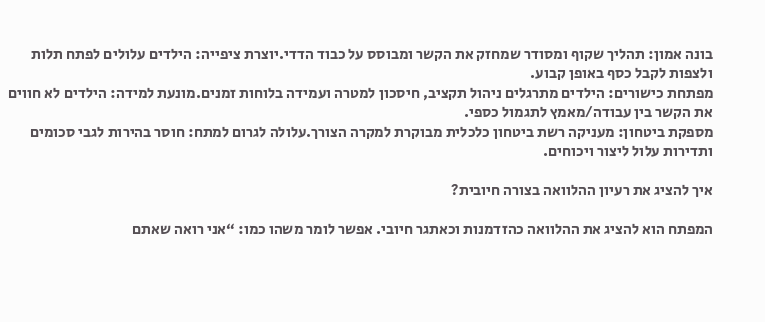בונה אמון: תהליך שקוף ומסודר שמחזק את הקשר ומבוסס על כבוד הדדי.יוצרת ציפייה: הילדים עלולים לפתח תלות ולצפות לקבל כסף באופן קבוע.
מפתחת כישורים: הילדים מתרגלים ניהול תקציב, חיסכון למטרה ועמידה בלוחות זמנים.מונעת למידה: הילדים לא חווים את הקשר בין עבודה/מאמץ לתגמול כספי.
מספקת ביטחון: מעניקה רשת ביטחון כלכלית מבוקרת למקרה הצורך.עלולה לגרום למתח: חוסר בהירות לגבי סכומים ותדירות עלול ליצור ויכוחים.

איך להציג את רעיון ההלוואה בצורה חיובית?

המפתח הוא להציג את ההלוואה כהזדמנות וכאתגר חיובי. אפשר לומר משהו כמו: “אני רואה שאתם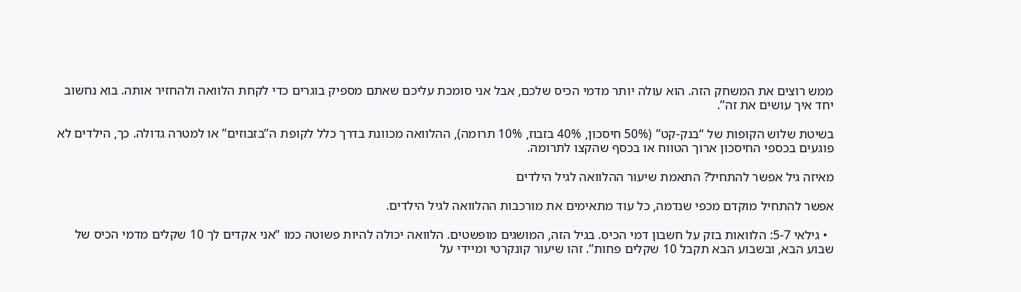ממש רוצים את המשחק הזה. הוא עולה יותר מדמי הכיס שלכם, אבל אני סומכת עליכם שאתם מספיק בוגרים כדי לקחת הלוואה ולהחזיר אותה. בוא נחשוב יחד איך עושים את זה”.

בשיטת שלוש הקופות של “בנק-קט” (50% חיסכון, 40% בזבוז, 10% תרומה), ההלוואה מכוונת בדרך כלל לקופת ה”בזבוזים” או למטרה גדולה. כך, הילדים לא פוגעים בכספי החיסכון ארוך הטווח או בכסף שהקצו לתרומה.

מאיזה גיל אפשר להתחיל? התאמת שיעור ההלוואה לגיל הילדים

אפשר להתחיל מוקדם מכפי שנדמה, כל עוד מתאימים את מורכבות ההלוואה לגיל הילדים.

  • גילאי 5-7: הלוואות בזק על חשבון דמי הכיס. בגיל הזה, המושגים מופשטים. הלוואה יכולה להיות פשוטה כמו “אני אקדים לך 10 שקלים מדמי הכיס של שבוע הבא, ובשבוע הבא תקבל 10 שקלים פחות”. זהו שיעור קונקרטי ומיידי על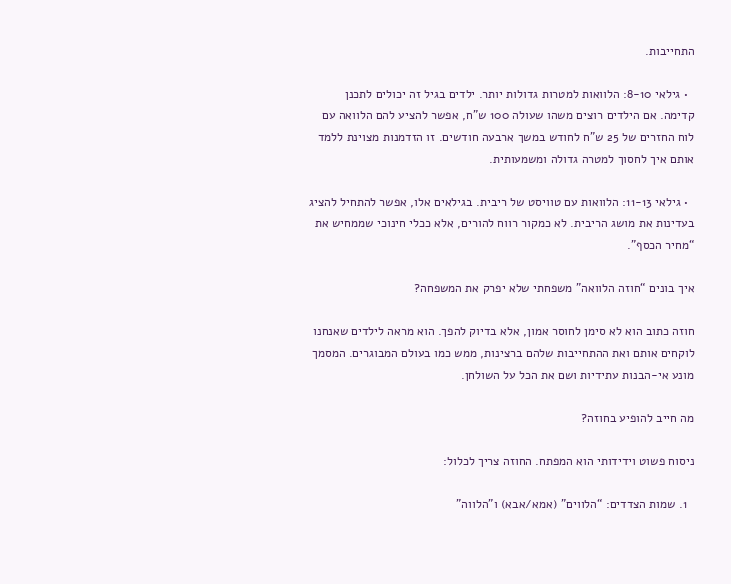התחייבות.

  • גילאי 8-10: הלוואות למטרות גדולות יותר. ילדים בגיל זה יכולים לתכנן קדימה. אם הילדים רוצים משהו שעולה 100 ש”ח, אפשר להציע להם הלוואה עם לוח החזרים של 25 ש”ח לחודש במשך ארבעה חודשים. זו הזדמנות מצוינת ללמד אותם איך לחסוך למטרה גדולה ומשמעותית.

  • גילאי 11-13: הלוואות עם טוויסט של ריבית. בגילאים אלו, אפשר להתחיל להציג בעדינות את מושג הריבית. לא כמקור רווח להורים, אלא ככלי חינוכי שממחיש את “מחיר הכסף”.

איך בונים “חוזה הלוואה” משפחתי שלא יפרק את המשפחה?

חוזה כתוב הוא לא סימן לחוסר אמון, אלא בדיוק להפך. הוא מראה לילדים שאנחנו לוקחים אותם ואת ההתחייבות שלהם ברצינות, ממש כמו בעולם המבוגרים. המסמך מונע אי-הבנות עתידיות ושם את הכל על השולחן.

מה חייב להופיע בחוזה?

ניסוח פשוט וידידותי הוא המפתח. החוזה צריך לכלול:

  1. שמות הצדדים: “הלווים” (אמא/אבא) ו”הלווה”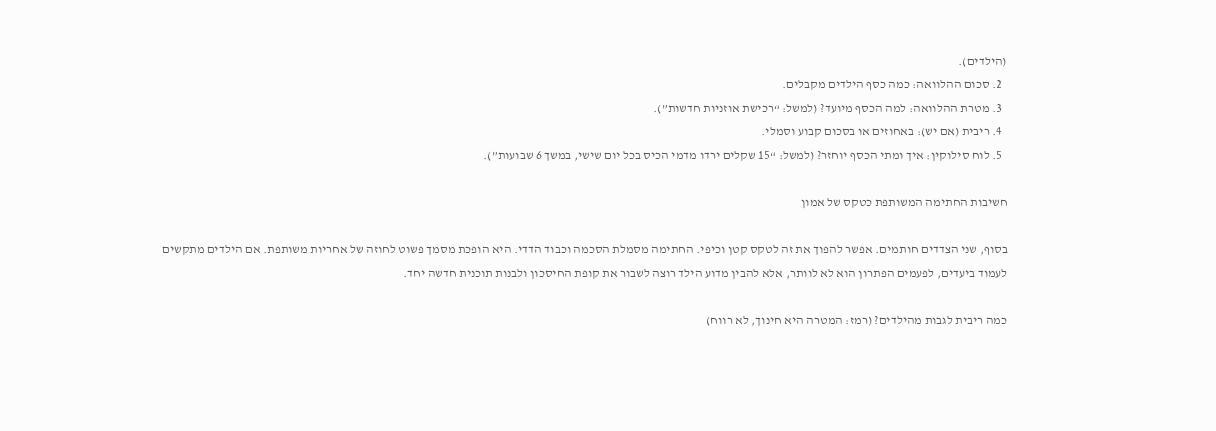(הילדים).
  2. סכום ההלוואה: כמה כסף הילדים מקבלים.
  3. מטרת ההלוואה: למה הכסף מיועד? (למשל: “רכישת אוזניות חדשות”).
  4. ריבית (אם יש): באחוזים או בסכום קבוע וסמלי.
  5. לוח סילוקין: איך ומתי הכסף יוחזר? (למשל: “15 שקלים ירדו מדמי הכיס בכל יום שישי, במשך 6 שבועות”).

חשיבות החתימה המשותפת כטקס של אמון

בסוף, שני הצדדים חותמים. אפשר להפוך את זה לטקס קטן וכיפי. החתימה מסמלת הסכמה וכבוד הדדי. היא הופכת מסמך פשוט לחוזה של אחריות משותפת. אם הילדים מתקשים לעמוד ביעדים, לפעמים הפתרון הוא לא לוותר, אלא להבין מדוע הילד רוצה לשבור את קופת החיסכון ולבנות תוכנית חדשה יחד.

כמה ריבית לגבות מהילדים? (רמז: המטרה היא חינוך, לא רווח)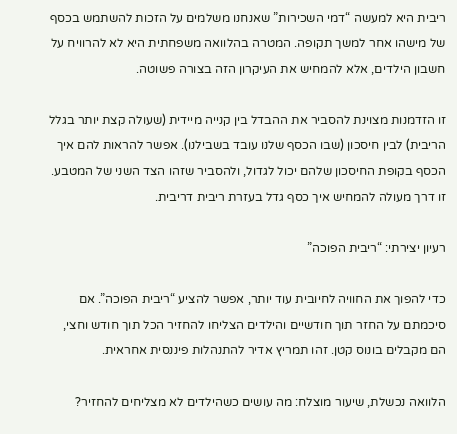ריבית היא למעשה “דמי השכירות” שאנחנו משלמים על הזכות להשתמש בכסף של מישהו אחר למשך תקופה. המטרה בהלוואה משפחתית היא לא להרוויח על חשבון הילדים, אלא להמחיש את העיקרון הזה בצורה פשוטה.

זו הזדמנות מצוינת להסביר את ההבדל בין קנייה מיידית (שעולה קצת יותר בגלל הריבית) לבין חיסכון (שבו הכסף שלנו עובד בשבילנו). אפשר להראות להם איך הכסף בקופת החיסכון שלהם יכול לגדול, ולהסביר שזהו הצד השני של המטבע. זו דרך מעולה להמחיש איך כסף גדל בעזרת ריבית דריבית.

רעיון יצירתי: “ריבית הפוכה”

כדי להפוך את החוויה לחיובית עוד יותר, אפשר להציע “ריבית הפוכה”. אם סיכמתם על החזר תוך חודשיים והילדים הצליחו להחזיר הכל תוך חודש וחצי, הם מקבלים בונוס קטן. זהו תמריץ אדיר להתנהלות פיננסית אחראית.

הלוואה נכשלת, שיעור מוצלח: מה עושים כשהילדים לא מצליחים להחזיר?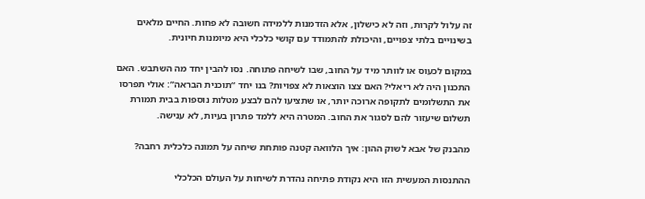זה עלול לקרות, וזה לא כישלון, אלא הזדמנות ללמידה חשובה לא פחות. החיים מלאים בשינויים בלתי צפויים, והיכולת להתמודד עם קושי כלכלי היא מיומנות חיונית.

במקום לכעוס או לוותר מיד על החוב, שבו לשיחה פתוחה. נסו להבין יחד מה השתבש. האם התכנון היה לא ריאלי? האם צצו הוצאות לא צפויות? בנו יחד “תוכנית הבראה”: אולי תפרסו את התשלומים לתקופה ארוכה יותר, או שתציעו להם לבצע מטלות נוספות בבית תמורת תשלום שיעזור להם לסגור את החוב. המטרה היא ללמד פתרון בעיות, לא ענישה.

מהבנק של אבא לשוק ההון: איך הלוואה קטנה פותחת שיחה על תמונה כלכלית רחבה?

ההתנסות המעשית הזו היא נקודת פתיחה נהדרת לשיחות על העולם הכלכלי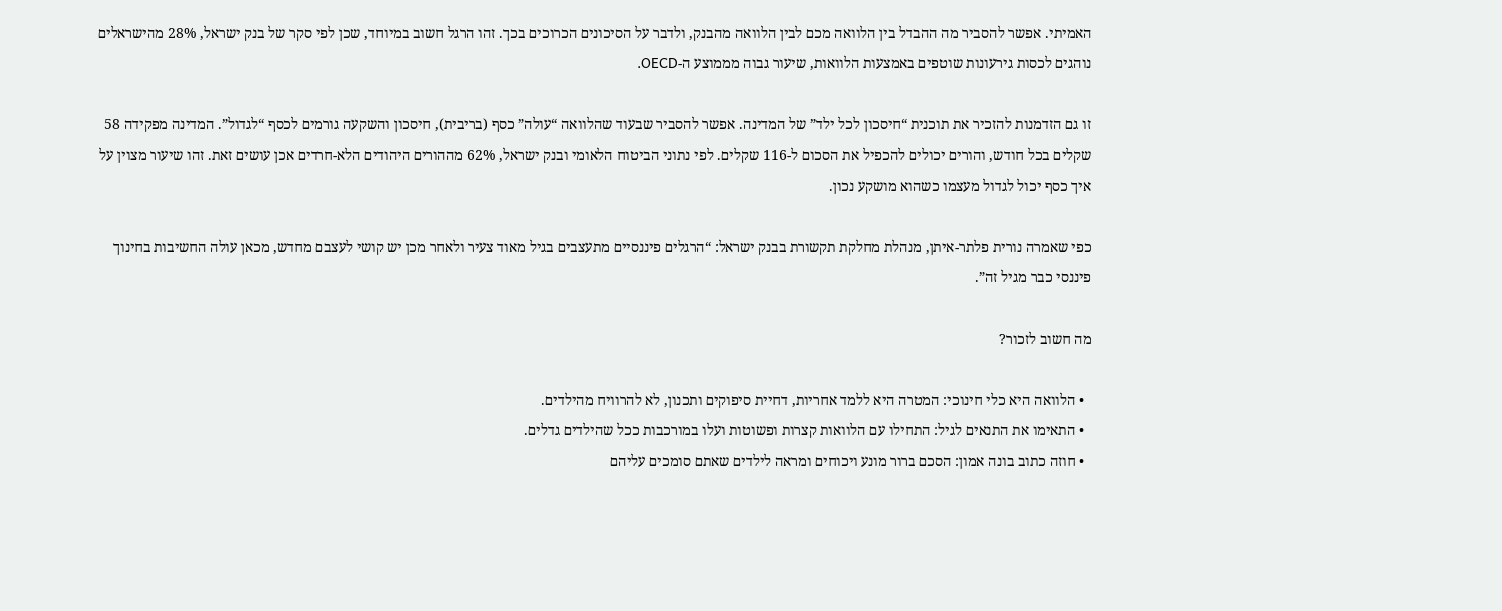האמיתי. אפשר להסביר מה ההבדל בין הלוואה מכם לבין הלוואה מהבנק, ולדבר על הסיכונים הכרוכים בכך. זהו הרגל חשוב במיוחד, שכן לפי סקר של בנק ישראל, 28% מהישראלים נוהגים לכסות גירעונות שוטפים באמצעות הלוואות, שיעור גבוה מממוצע ה-OECD.

זו גם הזדמנות להזכיר את תוכנית “חיסכון לכל ילד” של המדינה. אפשר להסביר שבעוד שהלוואה “עולה” כסף (בריבית), חיסכון והשקעה גורמים לכסף “לגדול”. המדינה מפקידה 58 שקלים בכל חודש, והורים יכולים להכפיל את הסכום ל-116 שקלים. לפי נתוני הביטוח הלאומי ובנק ישראל, 62% מההורים היהודים הלא-חרדים אכן עושים זאת. זהו שיעור מצוין על איך כסף יכול לגדול מעצמו כשהוא מושקע נכון.

כפי שאמרה נורית פלתר-איתן, מנהלת מחלקת תקשורת בבנק ישראל: “הרגלים פיננסיים מתעצבים בגיל מאוד צעיר ולאחר מכן יש קושי לעצבם מחדש, מכאן עולה החשיבות בחינוך פיננסי כבר מגיל זה”.

מה חשוב לזכור?

  • הלוואה היא כלי חינוכי: המטרה היא ללמד אחריות, דחיית סיפוקים ותכנון, לא להרוויח מהילדים.
  • התאימו את התנאים לגיל: התחילו עם הלוואות קצרות ופשוטות ועלו במורכבות ככל שהילדים גדלים.
  • חוזה כתוב בונה אמון: הסכם ברור מונע ויכוחים ומראה לילדים שאתם סומכים עליהם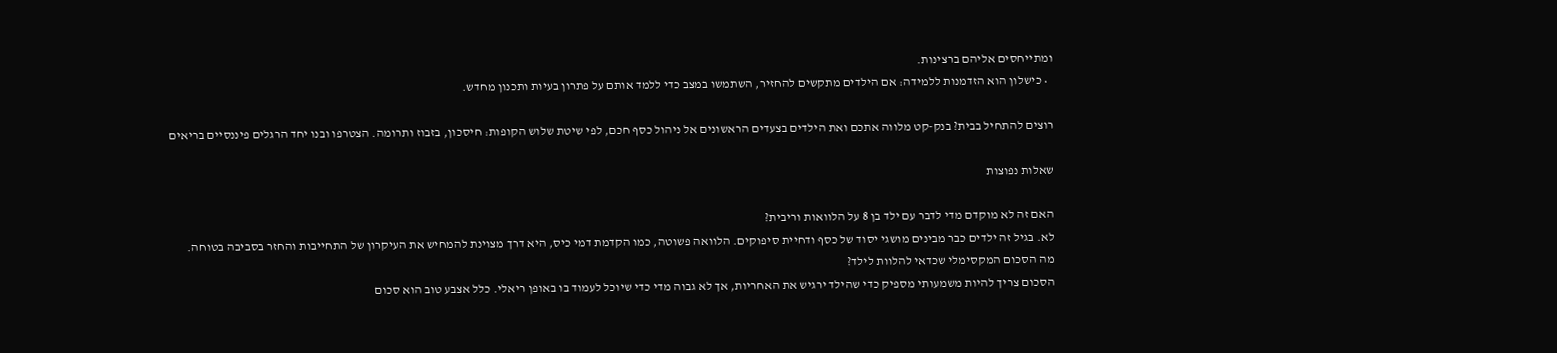ומתייחסים אליהם ברצינות.
  • כישלון הוא הזדמנות ללמידה: אם הילדים מתקשים להחזיר, השתמשו במצב כדי ללמד אותם על פתרון בעיות ותכנון מחדש.

רוצים להתחיל בבית? בנק-קט מלווה אתכם ואת הילדים בצעדים הראשונים אל ניהול כסף חכם, לפי שיטת שלוש הקופות: חיסכון, בזבוז ותרומה. הצטרפו ובנו יחד הרגלים פיננסיים בריאים

שאלות נפוצות

האם זה לא מוקדם מדי לדבר עם ילד בן 8 על הלוואות וריבית?
לא. בגיל זה ילדים כבר מבינים מושגי יסוד של כסף ודחיית סיפוקים. הלוואה פשוטה, כמו הקדמת דמי כיס, היא דרך מצוינת להמחיש את העיקרון של התחייבות והחזר בסביבה בטוחה.
מה הסכום המקסימלי שכדאי להלוות לילד?
הסכום צריך להיות משמעותי מספיק כדי שהילד ירגיש את האחריות, אך לא גבוה מדי כדי שיוכל לעמוד בו באופן ריאלי. כלל אצבע טוב הוא סכום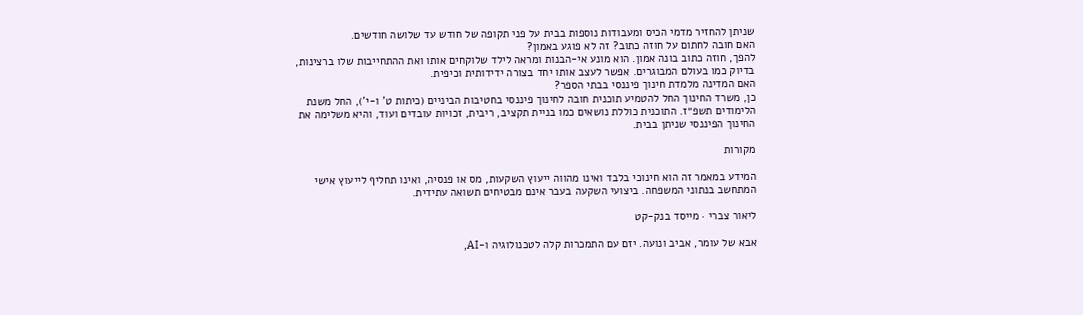שניתן להחזיר מדמי הכיס ומעבודות נוספות בבית על פני תקופה של חודש עד שלושה חודשים.
האם חובה לחתום על חוזה כתוב? זה לא פוגע באמון?
להפך, חוזה כתוב בונה אמון. הוא מונע אי-הבנות ומראה לילד שלוקחים אותו ואת ההתחייבות שלו ברצינות, בדיוק כמו בעולם המבוגרים. אפשר לעצב אותו יחד בצורה ידידותית וכיפית.
האם המדינה מלמדת חינוך פיננסי בבתי הספר?
כן, משרד החינוך החל להטמיע תוכנית חובה לחינוך פיננסי בחטיבות הביניים (כיתות ט' ו-י'), החל משנת הלימודים תשפ״ז. התוכנית כוללת נושאים כמו בניית תקציב, ריבית, זכויות עובדים ועוד, והיא משלימה את החינוך הפיננסי שניתן בבית.

מקורות

המידע במאמר זה הוא חינוכי בלבד ואינו מהווה ייעוץ השקעות, מס או פנסיה, ואינו תחליף לייעוץ אישי המתחשב בנתוני המשפחה. ביצועי השקעה בעבר אינם מבטיחים תשואה עתידית.

ליאור צברי · מייסד בנק-קט

אבא של עומר, אביב ונועה. יזם עם התמכרות קלה לטכנולוגיה ו-AI,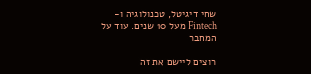שחי דיגיטל, טכנולוגיה ו-Fintech מעל 10 שנים. עוד על המחבר

רוצים ליישם את זה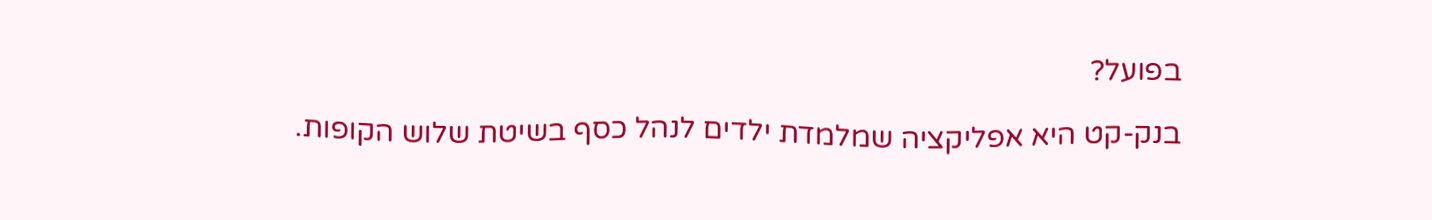בפועל?

בנק-קט היא אפליקציה שמלמדת ילדים לנהל כסף בשיטת שלוש הקופות.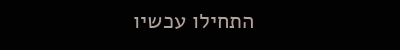התחילו עכשיו